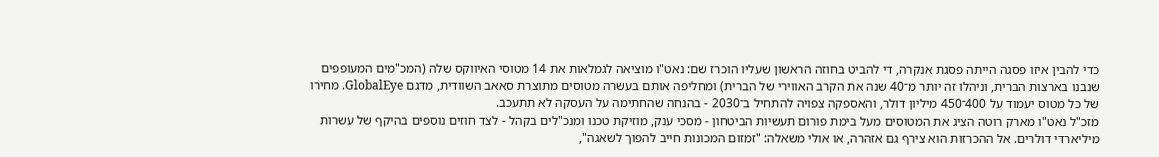כדי להבין איזו פסגה הייתה פסגת אנקרה, די להביט בחוזה הראשון שעליו הוכרז שם: נאט"ו מוציאה לגמלאות את 14 מטוסי האיווקס שלה (המכ"מים המעופפים שנבנו בארצות הברית, וניהלו זה יותר מ־40 שנה את הקרב האווירי של הברית) ומחליפה אותם בעשרה מטוסים מתוצרת סאאב השוודית, מדגם GlobalEye. מחירו של כל מטוס יעמוד על 400־450 מיליון דולר, והאספקה צפויה להתחיל ב־2030 - בהנחה שהחתימה על העסקה לא תתעכב.
מזכ"ל נאט"ו מארק רוטה הציג את המטוסים מעל בימת פורום תעשיות הביטחון - מסכי ענק, מוזיקת טכנו ומנכ"לים בקהל - לצד חוזים נוספים בהיקף של עשרות מיליארדי דולרים. אל ההכרזות הוא צירף גם אזהרה, או אולי משאלה: "זמזום המכונות חייב להפוך לשאגה",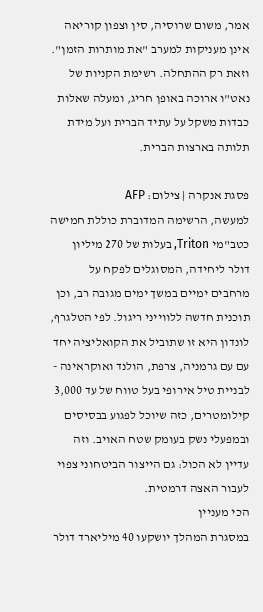אמר, משום שרוסיה, סין וצפון קוריאה אינן מעניקות למערב "את מותרות הזמן". וזאת רק ההתחלה. רשימת הקניות של נאט"ו ארוכה באופן חריג, ומעלה שאלות כבדות משקל על עתיד הברית ועל מידת תלותה בארצות הברית.

פסגת אנקרה | צילום: AFP
למעשה, הרשימה המדוברת כוללת חמישה כטב"מי Triton, בעלות של 270 מיליון דולר ליחידה, המסוגלים לפקח על מרחבים ימיים במשך ימים מגובה רב, וכן תוכנית חדשה ללווייני ריגול. לפי הטלגרף, לונדון היא זו שתוביל את הקואליציה יחד עם עם גרמניה, צרפת, הולנד ואוקראינה - לבניית טיל אירופי בעל טווח של עד 3,000 קילומטרים, כזה שיוכל לפגוע בבסיסים ובמפעלי נשק בעומק שטח האויב. וזה עדיין לא הכול: גם הייצור הביטחוני צפוי לעבור האצה דרמטית.
הכי מעניין
במסגרת המהלך יושקעו 40 מיליארד דולר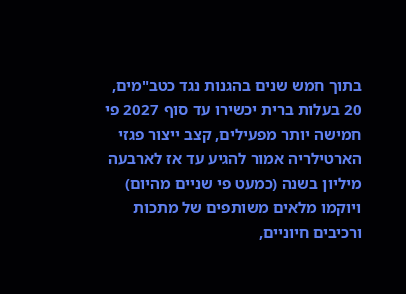בתוך חמש שנים בהגנות נגד כטב"מים, 20 בעלות ברית יכשירו עד סוף 2027 פי חמישה יותר מפעילים, קצב ייצור פגזי הארטילריה אמור להגיע עד אז לארבעה מיליון בשנה (כמעט פי שניים מהיום) ויוקמו מלאים משותפים של מתכות ורכיבים חיוניים,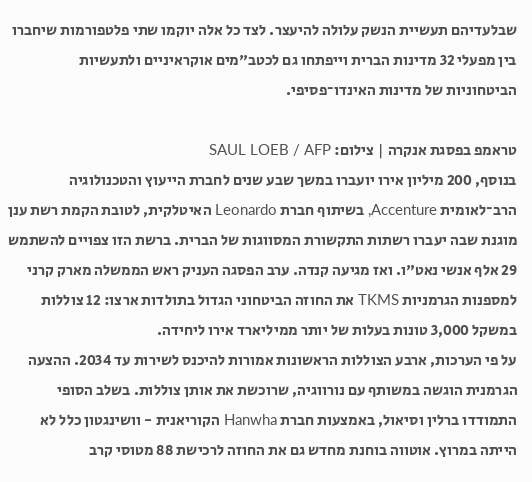שבלעדיהם תעשיית הנשק עלולה להיעצר. לצד כל אלה יוקמו שתי פלטפורמות שיחברו בין מפעלי 32 מדינות הברית וייפתחו גם לכטב"מים אוקראיניים ולתעשיות הביטחוניות של מדינות האינדו־פסיפי.

טראמפ בפסגת אנקרה | צילום: SAUL LOEB / AFP
בנוסף, 200 מיליון אירו יועברו במשך שבע שנים לחברת הייעוץ והטכנולוגיה הרב־לאומית Accenture, בשיתוף חברת Leonardo האיטלקית, לטובת הקמת רשת ענן מוגנת שבה יעברו רשתות התקשורת המסווגות של הברית. ברשת הזו צפויים להשתמש 29 אלף אנשי נאט"ו. ואז מגיעה קנדה. ערב הפסגה העניק ראש הממשלה מארק קרני למספנות הגרמניות TKMS את החוזה הביטחוני הגדול בתולדות ארצו: 12 צוללות במשקל 3,000 טונות בעלות של יותר ממיליארד אירו ליחידה.
על פי הערכות, ארבע הצוללות הראשונות אמורות להיכנס לשירות עד 2034. ההצעה הגרמנית הוגשה במשותף עם נורווגיה, שרוכשת את אותן צוללות. בשלב הסופי התמודדו ברלין וסיאול, באמצעות חברת Hanwha הקוריאנית - וושינגטון כלל לא הייתה במרוץ. אוטווה בוחנת מחדש גם את החוזה לרכישת 88 מטוסי קרב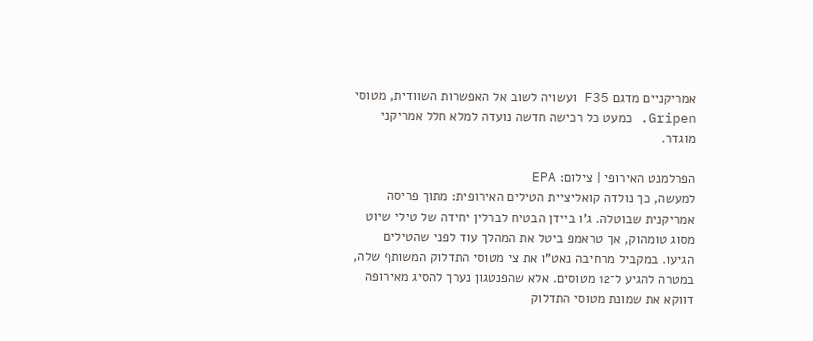אמריקניים מדגם F35 ועשויה לשוב אל האפשרות השוודית, מטוסי Gripen. כמעט כל רכישה חדשה נועדה למלא חלל אמריקני מוגדר.

הפרלמנט האירופי | צילום: EPA
למעשה, כך נולדה קואליציית הטילים האירופית: מתוך פריסה אמריקנית שבוטלה. ג'ו ביידן הבטיח לברלין יחידה של טילי שיוט מסוג טומהוק, אך טראמפ ביטל את המהלך עוד לפני שהטילים הגיעו. במקביל מרחיבה נאט"ו את צי מטוסי התדלוק המשותף שלה, במטרה להגיע ל־12 מטוסים. אלא שהפנטגון נערך להסיג מאירופה דווקא את שמונת מטוסי התדלוק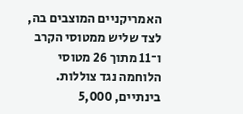האמריקניים המוצבים בה, לצד שליש ממטוסי הקרב ו־11 מתוך 26 מטוסי הלוחמה נגד צוללות.
בינתיים, 5,000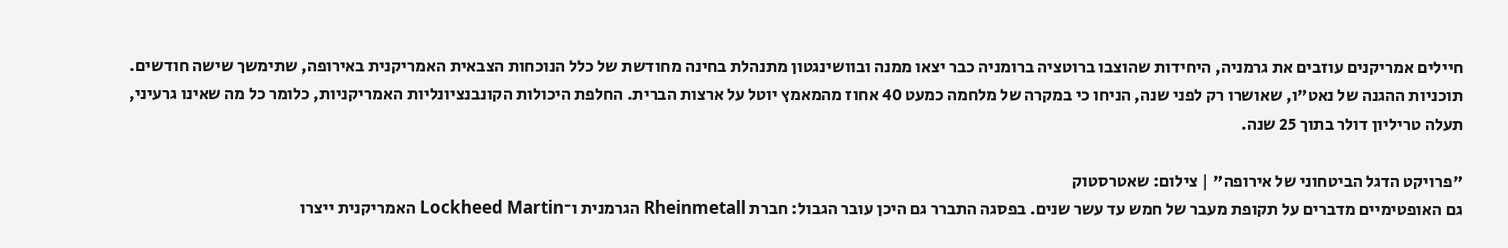חיילים אמריקנים עוזבים את גרמניה, היחידות שהוצבו ברוטציה ברומניה כבר יצאו ממנה ובוושינגטון מתנהלת בחינה מחודשת של כלל הנוכחות הצבאית האמריקנית באירופה, שתימשך שישה חודשים. תוכניות ההגנה של נאט"ו, שאושרו רק לפני שנה, הניחו כי במקרה של מלחמה כמעט 40 אחוז מהמאמץ יוטל על ארצות הברית. החלפת היכולות הקונבנציונליות האמריקניות, כלומר כל מה שאינו גרעיני, תעלה טריליון דולר בתוך 25 שנה.

"פרויקט הדגל הביטחוני של אירופה" | צילום: שאטרסטוק
גם האופטימיים מדברים על תקופת מעבר של חמש עד עשר שנים. בפסגה התברר גם היכן עובר הגבול: חברת Rheinmetall הגרמנית ו־Lockheed Martin האמריקנית ייצרו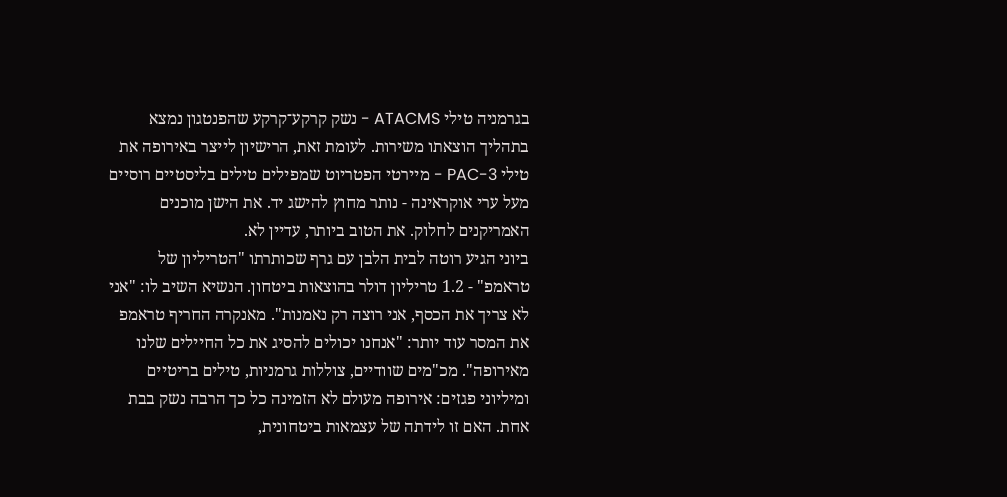בגרמניה טילי ATACMS - נשק קרקע־קרקע שהפנטגון נמצא בתהליך הוצאתו משירות. לעומת זאת, הרישיון לייצר באירופה את טילי PAC-3 - מיירטי הפטריוט שמפילים טילים בליסטיים רוסיים מעל ערי אוקראינה - נותר מחוץ להישג יד. את הישן מוכנים האמריקנים לחלוק. את הטוב ביותר, עדיין לא.
ביוני הגיע רוטה לבית הלבן עם גרף שכותרתו "הטריליון של טראמפ" - 1.2 טריליון דולר בהוצאות ביטחון. הנשיא השיב לו: "אני לא צריך את הכסף, אני רוצה רק נאמנות". מאנקרה החריף טראמפ את המסר עוד יותר: "אנחנו יכולים להסיג את כל החיילים שלנו מאירופה". מכ"מים שוודיים, צוללות גרמניות, טילים בריטיים ומיליוני פגזים: אירופה מעולם לא הזמינה כל כך הרבה נשק בבת אחת. האם זו לידתה של עצמאות ביטחונית,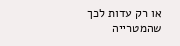או רק עדות לכך שהמטרייה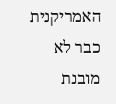האמריקנית כבר לא מובנת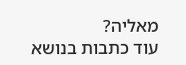מאליה?
עוד כתבות בנושא